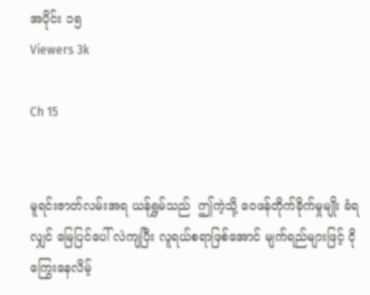အပိုင်း ၁၅
Viewers 3k

Ch 15


မူရင်းဇာတ်လမ်းအရ ယန်ရွှမ်သည်  ဤကဲ့သို့ ဝေဖန်တိုက်ခိုက်မှုမျိုး ခံရလျှင် မြေပြင်ပေါ် လဲကျပြီး လူရယ်စရာဖြစ်အောင် မျက်ရည်များဖြင့် ငိုကြွေးနေလိမ့်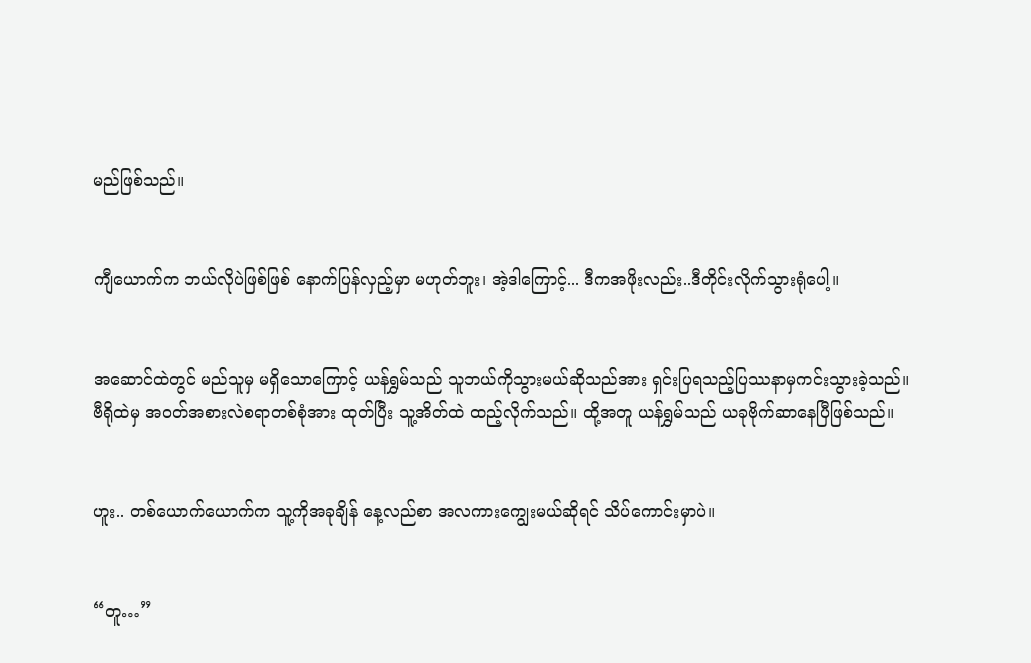မည်ဖြစ်သည်။


ကျီယောက်က ဘယ်လိုပဲဖြစ်ဖြစ် နောက်ပြန်လှည့်မှာ မဟုတ်ဘူး၊ အဲ့ဒါကြောင့်... ဒီကအဖိုးလည်း..ဒီတိုင်းလိုက်သွားရုံပေါ့။


အဆောင်ထဲတွင် မည်သူမှ မရှိသောကြောင့် ယန်ရွှမ်သည် သူဘယ်ကိုသွားမယ်ဆိုသည်အား ရှင်းပြရသည့်ပြဿနာမှကင်းသွားခဲ့သည်။ ဗီရိုထဲမှ အဝတ်အစားလဲစရာတစ်စုံအား ထုတ်ပြီး သူ့အိတ်ထဲ ထည့်လိုက်သည်။ ထို့အတူ ယန်ရွှမ်သည် ယခုဗိုက်ဆာနေပြီဖြစ်သည်။


ဟူး.. တစ်ယောက်ယောက်က သူ့ကိုအခုချိန် နေ့လည်စာ အလကားကျွေးမယ်ဆိုရင် သိပ်ကောင်းမှာပဲ။


“တူ…”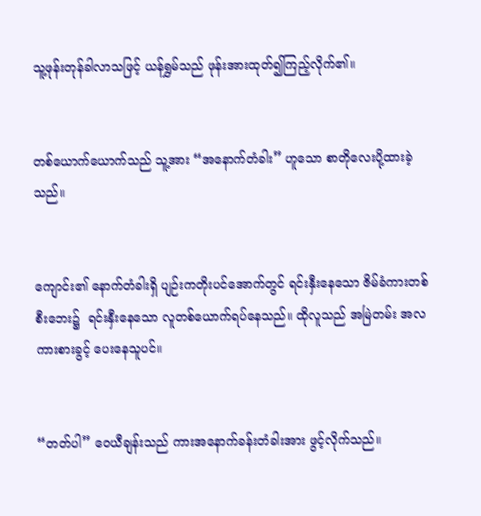သူ့ဖုန်းတုန်ခါလာသဖြင့် ယန်ရွှမ်သည် ဖုန်းအားထုတ်၍ကြည့်လိုက်၏။


တစ်ယောက်ယောက်သည် သူ့အား “အနောက်တံခါး” ဟူသော စာတိုလေးပို့ထားခဲ့သည်။


ကျောင်း၏ နောက်တံခါးရှိ ပျဉ်းကတိုးပင်အောက်တွင် ရင်းနှီးနေသော ဇိမ်ခံကားတစ်စီးဘေး၌  ရင်းနှီး‌နေသော လူတစ်ယောက်ရပ်နေသည်။ ထိုလူသည် အမြဲတမ်း အလကားစားခွင့် ပေးနေသူပင်။


“တတ်ပါ” ဝေယီချန်းသည် ကားအနောက်ခန်းတံခါးအား ဖွင့်လိုက်သည်။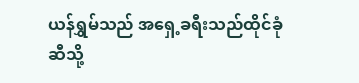ယန်ရွှမ်သည် အရှေ့ခရီးသည်ထိုင်ခုံဆီသို့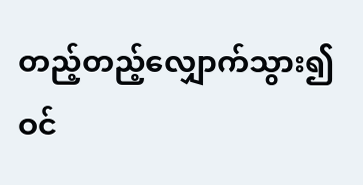တည့်တည့်လျှောက်သွား၍ ဝင်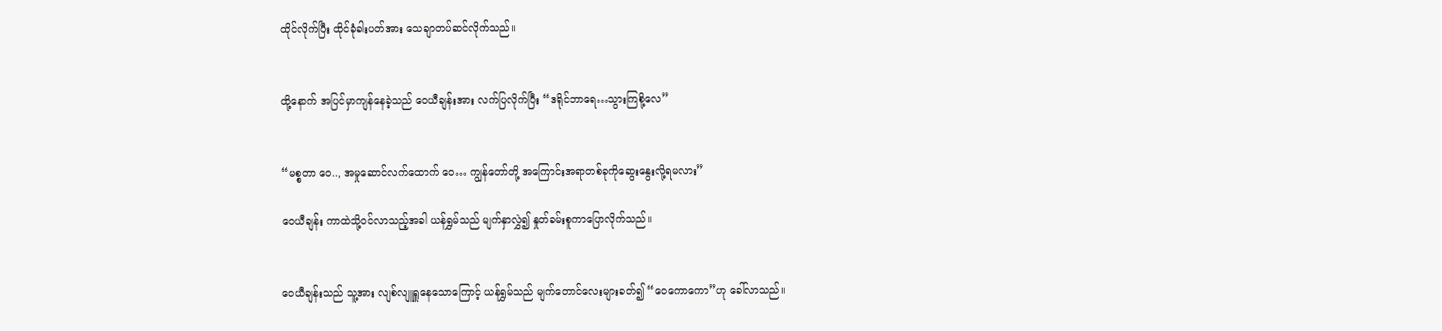ထိုင်လိုက်ပြီး ထိုင်ခုံခါးပတ်အား သေချာတပ်ဆင်လိုက်သည်။


ထို့နောက် အပြင်မှာကျန်နေခဲ့သည် ဝေယီချန်းအား လက်ပြလိုက်ပြီး “ဒရိုင်ဘာရေ…သွားကြစို့လေ”


“မစ္စတာ ဝေ.., အမှုဆောင်လက်ထောက် ဝေ… ကျွန်တော်တို့ အကြောင်းအရာတစ်ခုကိုဆွေးနွေးလို့ရမလား”

ဝေယီချန်း ကာထဲသို့ဝင်လာသည့်အခါ ယန်ရွှမ်သည် မျက်နှာလွှဲ၍ နှုတ်ခမ်းစူကာပြောလိုက်သည်။


ဝေယီချန်းသည် သူ့အား လျစ်လျူရှူနေသောကြောင့် ယန်ရွှမ်သည် မျက်တောင်လေးများခတ်၍ “ဝေကောကော”ဟု ခေါ်လာသည်။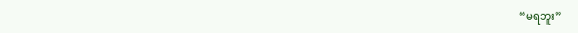“မရဘူး”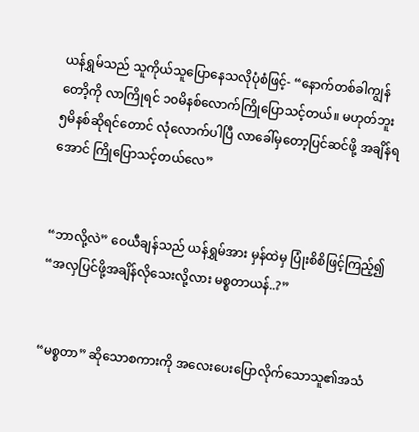ယန်ရွှမ်သည် သူကိုယ်သူပြောနေသလိုပုံစံဖြင့်- “နောက်တစ်ခါကျွန်တောိ့ကို လာကြိုရင် ၁၀မိနစ်လောက်ကြိုပြောသင့်တယ်။ မဟုတ်ဘူး ၅မိနစ်ဆိုရင်တောင် လုံလောက်ပါပြီ လာခေါ်မှတော့ပြင်ဆင်ဖို့ အချိန်ရအောင် ကြိုပြောသင့်တယ်လေ”


“ဘာလို့လဲ” ဝေယီချန်သည် ယန်ရွှမ်အား မှန်ထဲမှ ပြုံးစိစိဖြင့်ကြည့်၍ “အလှပြင်ဖို့အချိန်လိုသေးလို့လား မစ္စတာယန်..?”


“မစ္စတာ” ဆိုသောစကားကို အလေးပေးပြောလိုက်သောသူ၏အသံ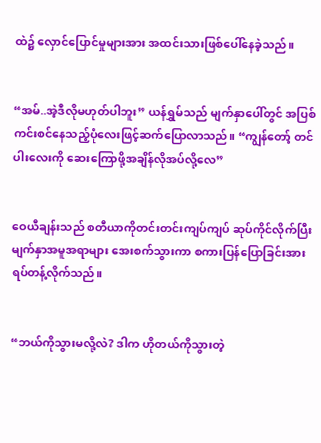ထဲ၌ လှောင်ပြောင်မှုများအား အထင်းသားဖြစ်ပေါ်နေခဲ့သည်။


“အမ်..အဲ့ဒီလိုမဟုတ်ပါဘူး” ယန်ရွှမ်သည် မျက်နှာပေါ်တွင် အပြစ်ကင်းစင်နေသည့်ပုံလေးဖြင့်ဆက်‌ပြောလာသည်။ “ကျွန်တော့် တင်ပါးလေးကို ဆေးကြောဖို့အချိန်လိုအပ်လို့‌လေ”


ဝေယီချန်းသည် စတီယာကိုတင်းတင်းကျပ်ကျပ် ဆုပ်ကိုင်လိုက်ပြီး မျက်နှာအမူအရာများ အေးစက်သွားကာ စကားပြန်ပြောခြင်းအားရပ်တန့်လိုက်သည်။


“ဘယ်ကိုသွားမလို့လဲ? ဒါက ဟိုတယ်ကိုသွားတဲ့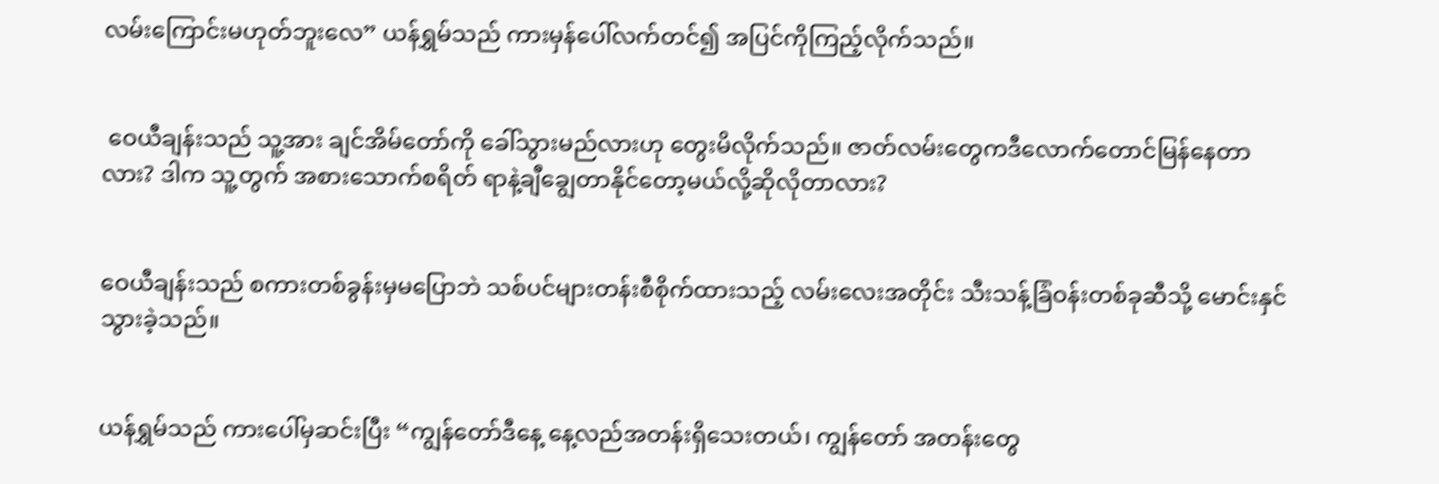လမ်းကြောင်းမဟုတ်ဘူးလေ” ယန်ရွှမ်သည် ကားမှန်ပေါ်လက်တင်၍ အပြင်ကိုကြည့်လိုက်သည်။


 ဝေယီချန်းသည် သူ့အား ချင်အိမ်တော်ကို ခေါ်သွားမည်လားဟု တွေးမိလိုက်သည်။ ဇာတ်လမ်းတွေကဒီလောက်တောင်မြန်နေတာလား? ဒါက သူ့တွက် အစားသောက်စရိတ် ရာနဲ့ချီချွေတာနိုင်တော့မယ်လို့ဆိုလိုတာလား?


ဝေယီချန်းသည် စကားတစ်ခွန်းမှမပြောဘဲ သစ်ပင်များတန်းစီစိုက်ထားသည့် လမ်းလေးအတိုင်း သီးသန့်ခြံဝန်းတစ်ခုဆီသို့ မောင်းနှင်သွားခဲ့သည်။


ယန်ရွှမ်သည် ကားပေါ်မှဆင်းပြီး “ကျွန်တော်ဒီနေ့ နေ့လည်အတန်းရှိသေးတယ်၊ ကျွန်တော် အတန်းတွေ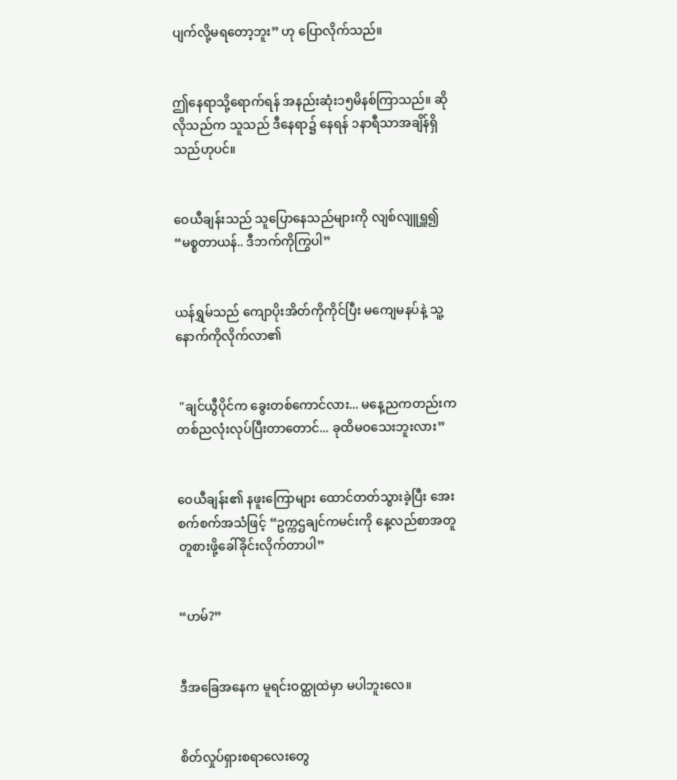ပျက်လို့မရတော့ဘူး” ဟု ပြောလိုက်သည်။


ဤနေရာသို့ရောက်ရန် အနည်းဆုံး၁၅မိနစ်ကြာသည်။ ဆိုလိုသည်က သူသည် ဒီနေရာ၌ နေရန် ၁နာရီသာအချိန်ရှိသည်ဟုပင်။


ဝေယီချန်းသည် သူပြောနေသည်များကို လျစ်လျူရှူ၍ “မစ္စတာယန်.. ဒီဘက်ကိုကြွပါ”


ယန်ရွှမ်သည် ကျောပိုးအိတ်ကိုကိုင်ပြီး မကျေမနပ်နဲ့ သူ့နောက်ကိုလိုက်လာ၏


 "ချင်ယွီပိုင်က ခွေးတစ်ကောင်လား... မနေ့ညကတည်းက တစ်ညလုံးလုပ်ပြီးတာတောင်... ခုထိမဝသေးဘူးလား”


ဝေယီချန်း၏ နဖူးကြောများ ထောင်တတ်သွားခဲ့ပြီး အေးစက်စက်အသံဖြင့် “ဥက္ကဌချင်ကမင်းကို နေ့လည်စာအတူတူစားဖို့ခေါ်ခိုင်းလိုက်တာပါ”


“ဟမ်?”


ဒီအခြေအနေက မူရင်းဝတ္ထုထဲမှာ မပါဘူးလေ။


စိတ်လှုပ်ရှားစရာလေး‌တွေ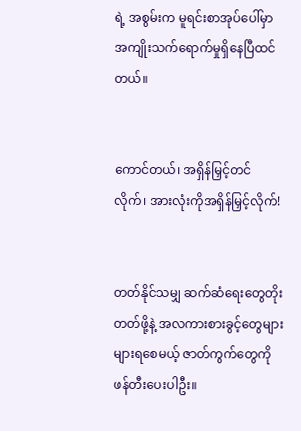ရဲ့ အစွမ်းက မူရင်းစာအုပ်ပေါ်မှာ အကျိုးသက်ရောက်မှုရှိနေပြီထင်တယ်။


ကောင်တယ်၊ အရှိန်မြှင့်တင်လိုက်၊ အားလုံးကိုအရှိန်မြှင့်လိုက်!


တတ်နိုင်သမျှ ဆက်ဆံရေးတွေတိုးတတ်ဖို့နဲ့ အလကားစားခွင့်တွေများများရစေမယ့် ဇာတ်ကွက်တွေကိုဖန်တီးပေးပါဦး။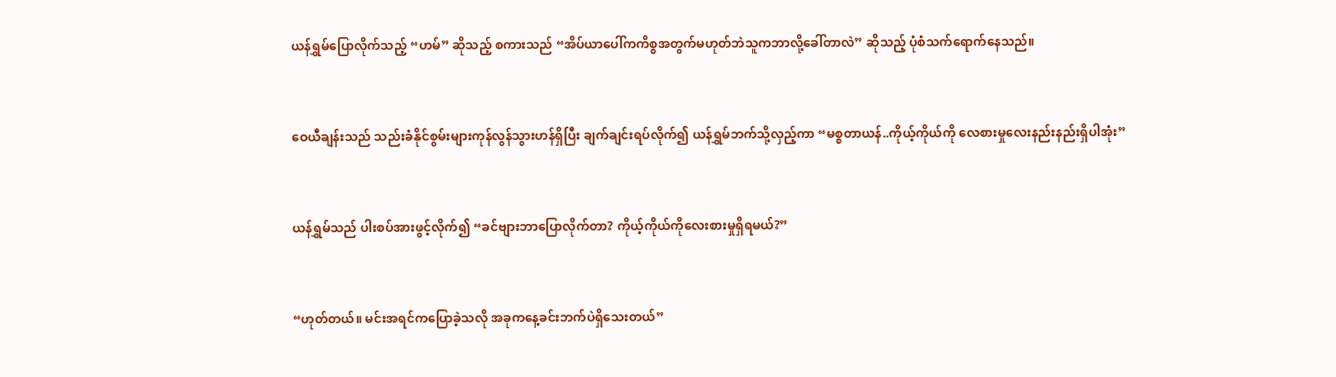ယန်ရွှမ်ပြောလိုက်သည့် “ဟမ်” ဆိုသည့် စကားသည် “အိပ်ယာပေါ်ကကိစ္စအတွက်မဟုတ်ဘဲသူကဘာလို့ခေါ်တာလဲ” ဆိုသည့် ပုံစံသက်ရောက်နေသည်။


ဝေယီချန်းသည် သည်းခံနိုင်စွမ်းများကုန်လွန်သွားဟန်ရှိပြီး ချက်ချင်းရပ်လိုက်၍ ယန်ရွှမ်ဘက်သို့လှည့်ကာ “မစ္စတာယန်..ကိုယ့်ကိုယ်ကို လေစားမှုလေးနည်းနည်းရှိပါအုံး”


ယန်ရွှမ်သည် ပါးစပ်အားဖွင့်လိုက်၍ “ခင်ဗျားဘာပြောလိုက်တာ? ကိုယ့်ကိုယ်ကိုလေးစားမှုရှိရမယ်?”


“ဟုတ်တယ်။ မင်းအရင်ကပြောခဲ့သလို အခုကနေ့ခင်းဘက်ပဲရှိသေးတယ်”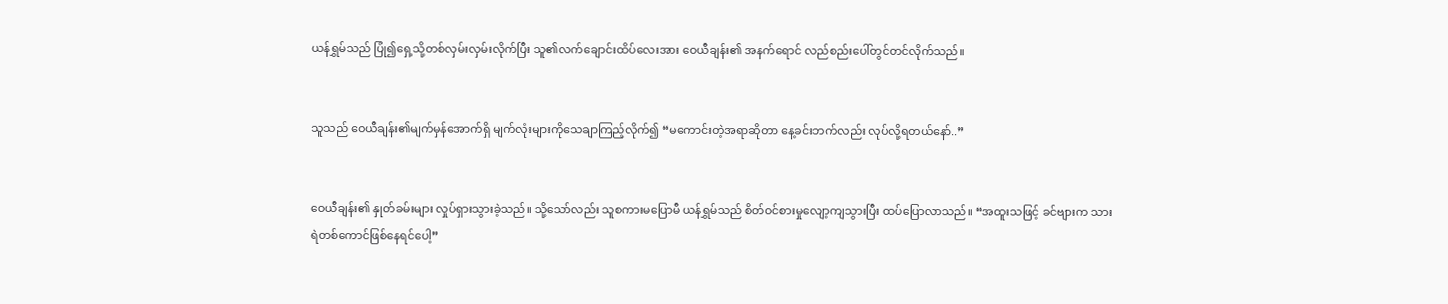ယန်ရွှမ်သည် ပြုံ၍ရှေ့သို့တစ်လှမ်းလှမ်းလိုက်ပြီး သူ၏လက်ချောင်းထိပ်လေးအား ဝေယီချန်း၏ အနက်ရောင် လည်စည်းပေါ်တွင်တင်လိုက်သည်။


သူသည် ဝေယီချန်း၏မျက်မှန်အောက်ရှိ မျက်လုံးများကိုသေချာကြည့်လိုက်၍ “မကောင်းတဲ့အရာဆိုတာ နေ့ခင်းဘက်လည်း လုပ်လို့ရတယ်နော်..”


ဝေယီချန်း၏ နှုတ်ခမ်းများ လှုပ်ရှားသွားခဲ့သည်။ သို့သော်လည်း သူစကားမပြောမီ ယန်ရွှမ်သည် စိတ်ဝင်စားမှုလျော့ကျသွားပြီး ထပ်ပြောလာသည်။ “အထူးသဖြင့် ခင်ဗျားက သားရဲတစ်ကောင်ဖြစ်နေရင်ပေါ့”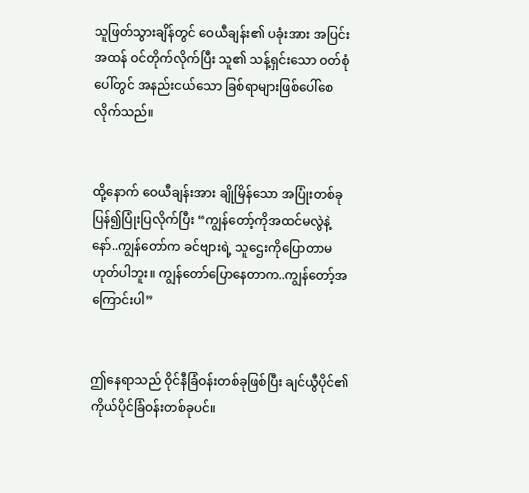သူဖြတ်သွားချိန်တွင် ဝေယီချန်း၏ ပခုံးအား အပြင်းအထန် ဝင်တိုက်လိုက်ပြီး သူ၏ သန့်ရှင်းသော ဝတ်စုံပေါ်တွင် အနည်းငယ်သော ခြစ်ရာများဖြစ်ပေါ်စေလိုက်သည်။


ထို့နောက် ဝေယီချန်းအား ချိုမြိန်သော အပြုံးတစ်ခုပြန်၍ပြုံးပြလိုက်ပြီး “ကျွန်တော့်ကိုအထင်မလွဲနဲ့နော်..ကျွန်တော်က ခင်ဗျားရဲ့ သူဌေးကိုပြောတာမဟုတ်ပါဘူး။ ကျွန်တော်ပြောနေတာက..ကျွန်တော့်အကြောင်းပါ”


ဤနေရာသည် ဝိုင်နီခြံဝန်းတစ်ခုဖြစ်ပြီး ချင်ယွီပိုင်၏ ကိုယ်ပိုင်ခြံဝန်းတစ်ခုပင်။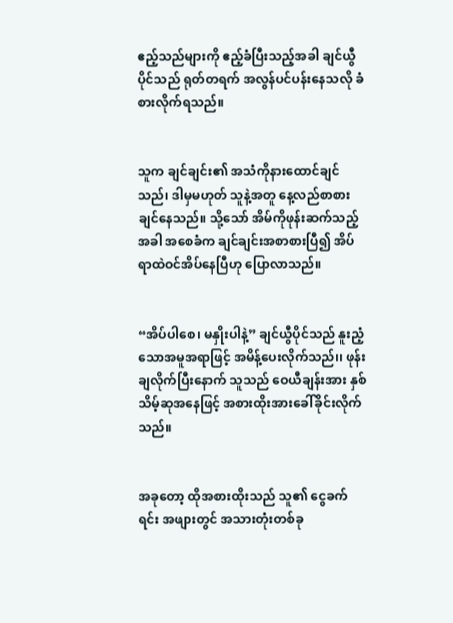ဧည့်သည်များကို ဧည့်ခံပြီးသည့်အခါ ချင်ယွီပိုင်သည် ရုတ်တရက် အလွန်ပင်ပန်းနေသလို ခံစားလိုက်ရသည်။


သူက ချင်ချင်း၏ အသံကိုနားထောင်ချင်သည်၊ ဒါမှမဟုတ် သူနဲ့အတူ နေ့လည်စာစားချင်နေသည်။ သို့သော် အိမ်ကိုဖုန်းဆက်သည့်အခါ အစေခံက ချင်ချင်းအစာစားပြီ၍ အိပ်ရာထဲဝင်အိပ်နေပြီဟု ပြောလာသည်။


“အိပ်ပါစေ၊ မနှိုးပါနဲ့” ချင်ယွီပိုင်သည် နူးညံ့သောအမူအရာဖြင့် အမိန့်ပေးလိုက်သည်၊၊ ဖုန်းချလိုက်ပြီးနောက် သူသည် ဝေယီချန်းအား နှစ်သိမ့်ဆုအနေဖြင့် အစားထိုးအားခေါ်ခိုင်းလိုက်သည်။


အခုတော့ ထိုအစားထိုးသည် သူ၏ ငွေခက်ရင်း အဖျားတွင် အသားတုံးတစ်ခု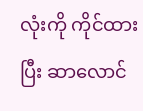လုံးကို ကိုင်ထားပြီး ဆာလောင်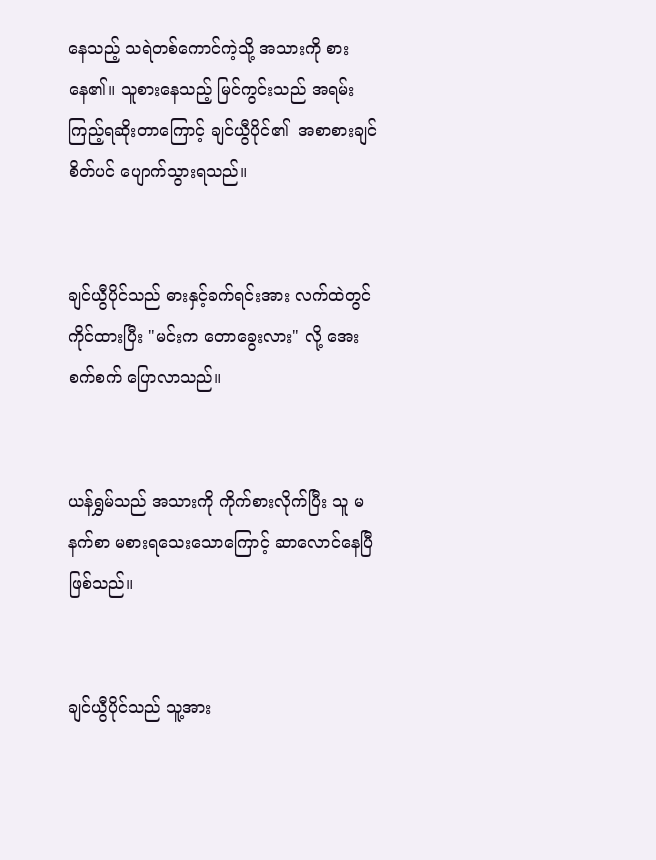နေသည့် သရဲတစ်ကောင်ကဲ့သို့ အသားကို စားနေ၏။ သူစားနေသည့် မြင်ကွင်းသည် အရမ်းကြည့်ရဆိုးတာကြောင့် ချင်ယွီပိုင်၏  အစာစားချင်စိတ်ပင် ပျောက်သွားရသည်။


ချင်ယွီပိုင်သည် ဓားနှင့်ခက်ရင်းအား လက်ထဲတွင် ကိုင်ထားပြီး "မင်းက တောခွေးလား" လို့ အေးစက်စက် ပြောလာသည်။


ယန်ရွှမ်သည် အသားကို ကိုက်စားလိုက်ပြီး သူ မနက်စာ မစားရသေးသောကြောင့် ဆာလောင်နေပြီဖြစ်သည်။


ချင်ယွီပိုင်သည် သူ့အား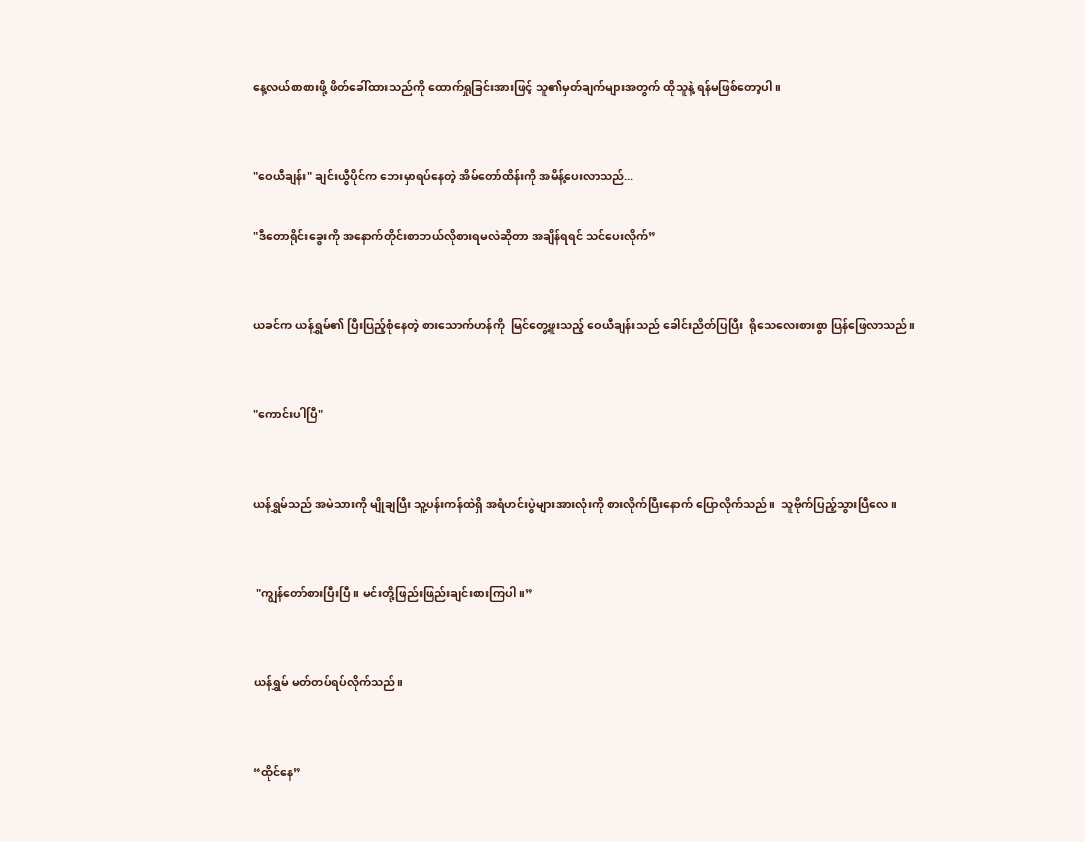နေ့လယ်စာစားဖို့ ဖိတ်ခေါ်ထားသည်ကို ထောက်ရှုခြင်းအားဖြင့် သူ၏မှတ်ချက်များအတွက် ထိုသူနဲ့ ရန်မဖြစ်တော့ပါ။


"ဝေယီချန်း" ချင်းယွီပိုင်က ဘေးမှာရပ်နေတဲ့ အိမ်တော်ထိန်းကို အမိန့်ပေးလာသည်...

"ဒီတောရိုင်းခွေးကို အနောက်တိုင်းစာဘယ်လိုစားရမလဲဆိုတာ အချိန်ရရင် သင်ပေးလိုက်”


ယခင်က ယန်ရွှမ်၏ ပြီးပြည့်စုံနေတဲ့ စားသောက်ဟန်ကို  မြင်တွေ့ဖူးသည့် ဝေယီချန်းသည် ခေါင်းညိတ်ပြပြီး  ရိုသေလေးစားစွာ ပြန်ဖြေလာသည်။


"ကောင်းပါပြီ"


ယန်ရွှမ်သည် အမဲသားကို မျိုချပြီး သူ့ပန်းကန်ထဲရှိ အရံဟင်းပွဲများအားလုံးကို စားလိုက်ပြီးနောက် ပြောလိုက်သည်။  သူဗိုက်ပြည့်သွားပြီလေ။


 "ကျွန်တော်စားပြီးပြီ။ မင်းတို့ဖြည်းဖြည်းချင်းစားကြပါ။”


ယန်ရွှမ် မတ်တပ်ရပ်လိုက်သည်။


“ထိုင်နေ”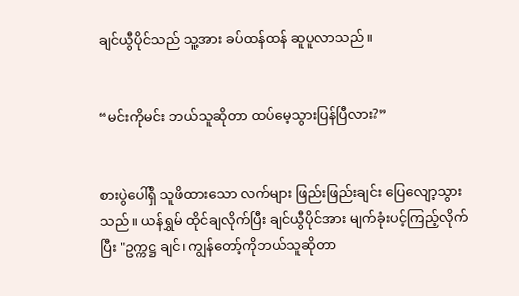ချင်ယွီပိုင်သည် သူ့အား ခပ်ထန်ထန် ဆူပူလာသည်။


“မင်းကိုမင်း ဘယ်သူဆိုတာ ထပ်မေ့သွားပြန်ပြီလား?”


စားပွဲပေါ်ရှိ သူဖိထားသော လက်များ ဖြည်းဖြည်းချင်း ပြေလျော့သွားသည်။ ယန်ရွှမ် ထိုင်ချလိုက်ပြီး ချင်ယွီပိုင်အား မျက်ခုံးပင့်ကြည့်လိုက်ပြီး "ဥက္ကဋ္ဌ ချင်၊ ကျွန်တော့်ကိုဘယ်သူဆိုတာ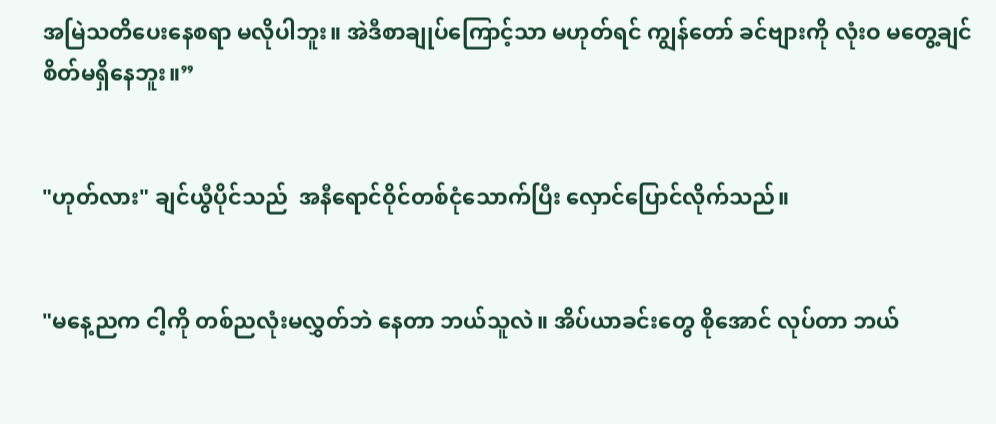အမြဲသတိပေးနေစရာ မလိုပါဘူး။ အဲဒီစာချုပ်ကြောင့်သာ မဟုတ်ရင် ကျွန်တော် ခင်ဗျားကို လုံးဝ မတွေ့ချင်စိတ်မရှိနေဘူး။”


"ဟုတ်လား" ချင်ယွီပိုင်သည်  အနီရောင်ဝိုင်တစ်ငုံသောက်ပြီး လှောင်ပြောင်လိုက်သည်။


"မနေ့ညက ငါ့ကို တစ်ညလုံးမလွှတ်ဘဲ နေတာ ဘယ်သူလဲ။ အိပ်ယာခင်းတွေ စိုအောင် လုပ်တာ ဘယ်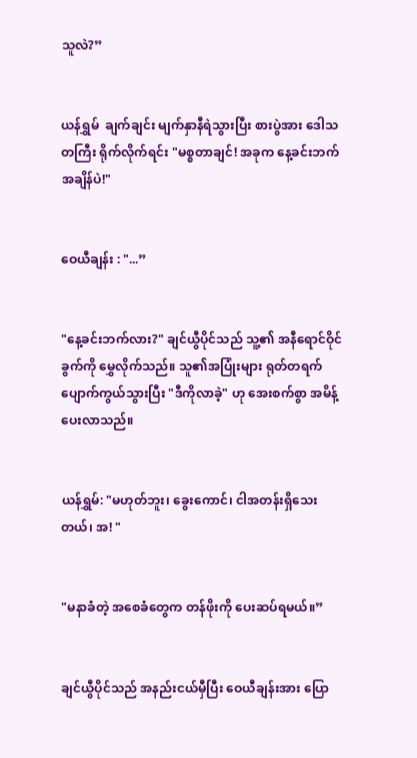သူလဲ?”


ယန်ရွှမ်  ချက်ချင်း မျက်နှာနီရဲသွားပြီး စားပွဲအား ဒေါသတကြီး ရိုက်လိုက်ရင်း "မစ္စတာချင်! အခုက နေ့ခင်းဘက်အချိန်ပဲ!"


ဝေယီချန်း : "...”


"နေ့ခင်းဘက်လား?" ချင်ယွီပိုင်သည် သူ့၏ အနီရောင်ဝိုင်ခွက်ကို မွှေလိုက်သည်။ သူ၏အပြုံးများ ရုတ်တရက် ပျောက်ကွယ်သွားပြီး "ဒီကိုလာခဲ့" ဟု အေးစက်စွာ အမိန့်ပေးလာသည်။


ယန်ရွှမ်: "မဟုတ်ဘူး၊ ခွေးကောင်၊ ငါအတန်းရှိသေးတယ်၊ အ! "


"မနာခံတဲ့ အစေခံတွေက တန်ဖိုးကို ပေးဆပ်ရမယ်။”


ချင်ယွီပိုင်သည် အနည်းငယ်မှီပြီး ဝေယီချန်းအား ပြော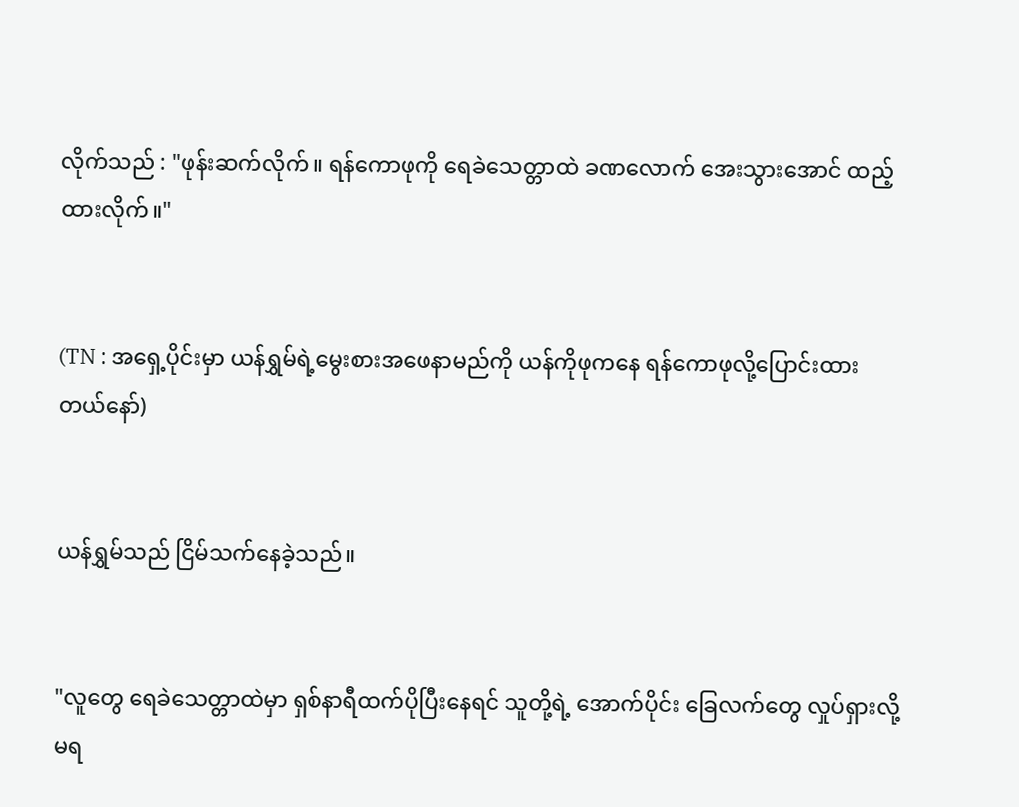လိုက်သည် : "ဖုန်းဆက်လိုက်။ ရန်ကောဖုကို ရေခဲသေတ္တာထဲ ခဏလောက် အေးသွားအောင် ထည့်ထားလိုက်။"


(TN : အရှေ့ပိုင်းမှာ ယန်ရွှမ်ရဲ့မွေးစားအဖေနာမည်ကို ယန်ကိုဖုကနေ ရန်ကောဖုလို့ပြောင်းထားတယ်နော်)


ယန်ရွှမ်သည် ငြိမ်သက်နေခဲ့သည်။


"လူတွေ ရေခဲသေတ္တာထဲမှာ ရှစ်နာရီထက်ပိုပြီးနေရင် သူတို့ရဲ့ အောက်ပိုင်း ခြေလက်တွေ လှုပ်ရှားလို့မရ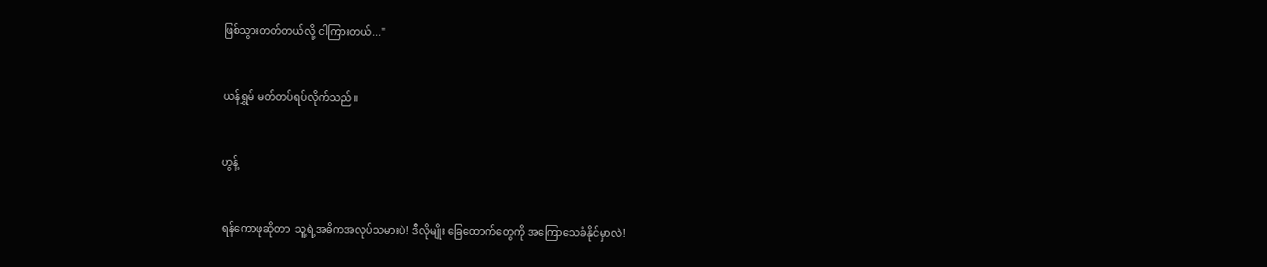ဖြစ်သွားတတ်တယ်လို့ ငါကြားတယ်..."


ယန်ရွှမ် မတ်တပ်ရပ်လိုက်သည်။


ဟွန့်


ရန်ကောဖုဆိုတာ  သူ့ရဲ့အဓိကအလုပ်သမားပဲ! ဒီလိုမျိုး ခြေထောက်တွေကို အကြောသေခံနိုင်မှာလဲ!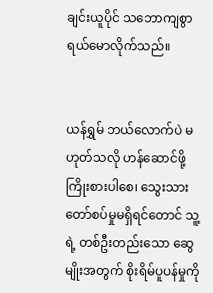ချင်းယူပိုင် သဘောကျစွာရယ်မောလိုက်သည်။


ယန်ရွှမ် ဘယ်လောက်ပဲ မဟုတ်သလို ဟန်ဆောင်ဖို့ ကြိုးစားပါစေ၊ သွေးသားတော်စပ်မှုမရှိရင်တောင် သူ့ရဲ့ တစ်ဦးတည်းသော ဆွေမျိုးအတွက် စိုးရိမ်ပူပန်မှုကို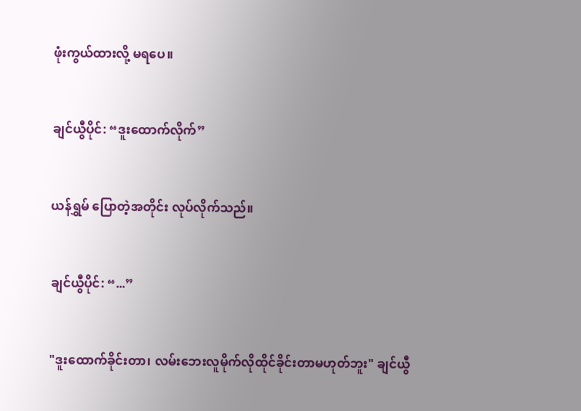ဖုံးကွယ်ထားလို့ မရ‌ပေ။


ချင်ယွီပိုင်: “ဒူးထောက်လိုက်”


ယန်ရွှမ် ပြောတဲ့အတိုင်း လုပ်လိုက်သည်။


ချင်ယွီပိုင်: “...”


"ဒူးထောက်ခိုင်းတာ၊ လမ်းဘေးလူမိုက်‌လိုထိုင်ခိုင်းတာမဟုတ်ဘူး" ချင်ယွီ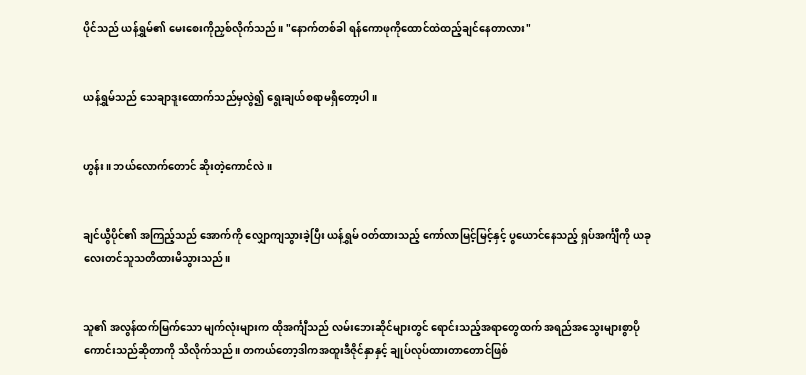ပိုင်သည် ယန်ရွှမ်၏ မေးစေးကိုညှစ်လိုက်သည်။ "နောက်တစ်ခါ ရန်ကောဖုကိုထောင်ထဲထည့်ချင်နေတာလား"


ယန်ရွှမ်သည် သေချာဒူးထောက်သည်မှလွဲ၍ ရွေးချယ်စရာမရှိတော့ပါ။


ဟွန်း။ ဘယ်လောက်တောင် ဆိုးတဲ့ကောင်လဲ။


ချင်ယွီပိုင်၏ အကြည့်သည် အောက်ကို လျှောကျသွားခဲ့ပြီး ယန်ရွှမ် ဝတ်ထားသည့် ကော်လာမြင့်မြင့်နှင့် ပွယောင်နေသည့် ရှပ်အင်္ကျီကို ယခုလေးတင်သူသတိထားမိသွားသည်။


သူ၏ အလွန်ထက်မြက်‌သော မျက်လုံးများက ထိုအင်္ကျီသည် လမ်းဘေးဆိုင်များတွင် ရောင်းသည့်အရာတွေထက် အရည်အသွေးများစွာပိုကောင်းသည်ဆိုတာကို သိလိုက်သည်။ တကယ်တော့ဒါကအထူးဒီဇိုင်နှာနှင့် ချုပ်လုပ်ထားတာတောင်ဖြစ်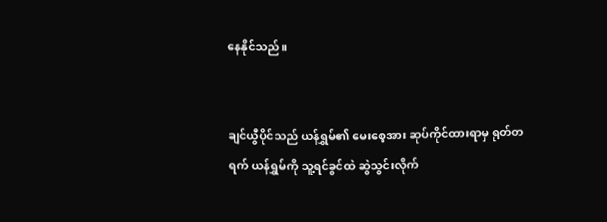နေနိုင်သည်။


ချင်ယွီပိုင်သည် ယန်ရွှမ်၏ မေးစေ့အား ဆုပ်ကိုင်ထားရာမှ ရုတ်တရက် ယန်ရွှမ်ကို သူ့ရင်ခွင်ထဲ ဆွဲသွင်းလိုက်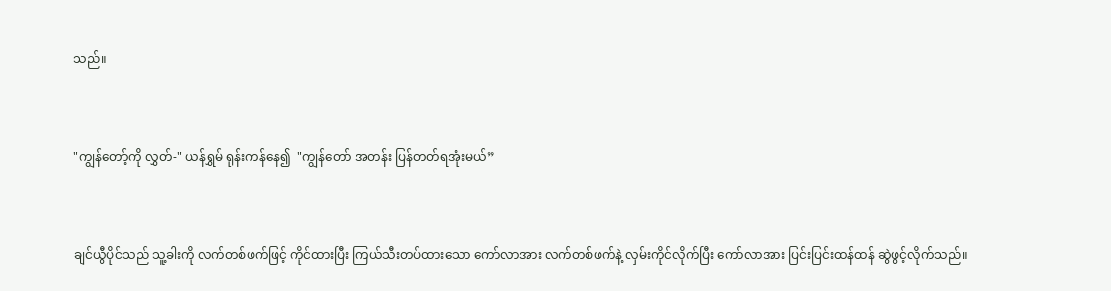သည်။


"ကျွန်တော့်ကို လွှတ်-" ယန်ရွှမ် ရုန်းကန်နေ၍  "ကျွန်တော် အတန်း ပြန်တတ်ရအုံးမယ်”


ချင်ယွီပိုင်သည် သူ့ခါးကို လက်တစ်ဖက်ဖြင့် ကိုင်ထားပြီး ကြယ်သီးတပ်ထား‌သော ကော်လာအား လက်တစ်ဖက်နဲ့ လှမ်းကိုင်လိုက်ပြီး ကော်လာအား ပြင်းပြင်းထန်ထန် ဆွဲဖွင့်လိုက်သည်။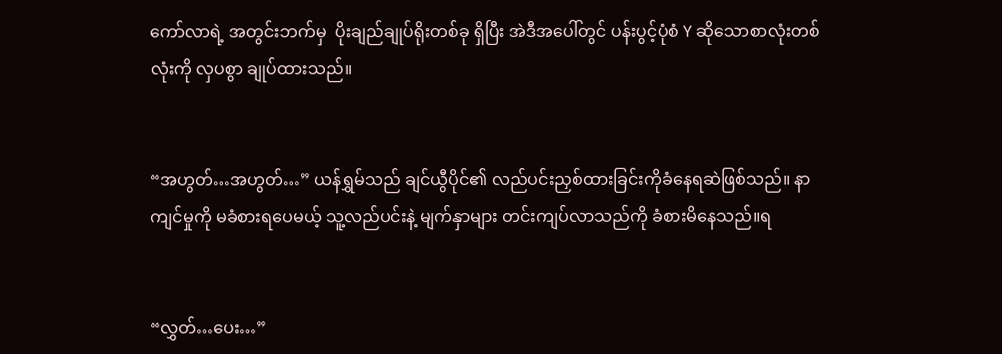ကော်လာရဲ့ အတွင်းဘက်မှ  ပိုးချည်ချုပ်ရိုးတစ်ခု ရှိပြီး အဲဒီအပေါ်တွင် ပန်းပွင့်ပုံစံ Y ဆိုသောစာလုံးတစ်လုံးကို လှပစွာ ချုပ်ထားသည်။


“အဟွတ်…အဟွတ်…” ယန်ရွှမ်သည် ချင်ယွီပိုင်၏ လည်ပင်းညှစ်ထားခြင်းကိုခံနေရဆဲဖြစ်သည်။ နာကျင်မှုကို မခံစားရပေမယ့် သူ့လည်ပင်းနဲ့ မျက်နှာများ တင်းကျပ်လာသည်ကို ခံစားမိနေသည်။ရ


“လွှတ်…ပေး…”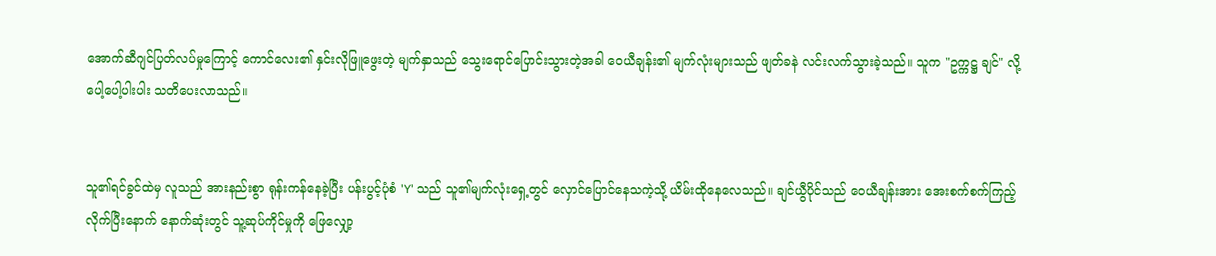အောက်ဆီဂျင်ပြတ်လပ်မှုကြောင့် ကောင်လေး၏ နှင်းလိုဖြူဖွေးတဲ့ မျက်နှာသည် သွေးရောင်ပြောင်းသွားတဲ့အခါ ဝေယီချန်း၏ မျက်လုံးများသည် ဖျတ်ခနဲ လင်းလက်သွားခဲ့သည်။ သူက "ဥက္ကဋ္ဌ ချင်" လို့ ပေါ့ပေါ့ပါးပါး သတိပေးလာသည်။


သူ၏ရင်ခွင်ထဲမှ လူသည် အားနည်းစွာ ရုန်းကန်နေခဲ့ပြီး ပန်းပွင့်ပုံစံ 'Y' သည် သူ၏မျက်လုံးရှေ့တွင် လှောင်ပြောင်နေသကဲ့သို့ ယိမ်းထို‌နေလေသည်။ ချင်ယွီပိုင်သည် ဝေယီချန်းအား အေးစက်စက်ကြည့်လိုက်ပြီးနောက် နောက်ဆုံးတွင် သူ့ဆုပ်ကိုင်မှုကို ဖြေလျှော့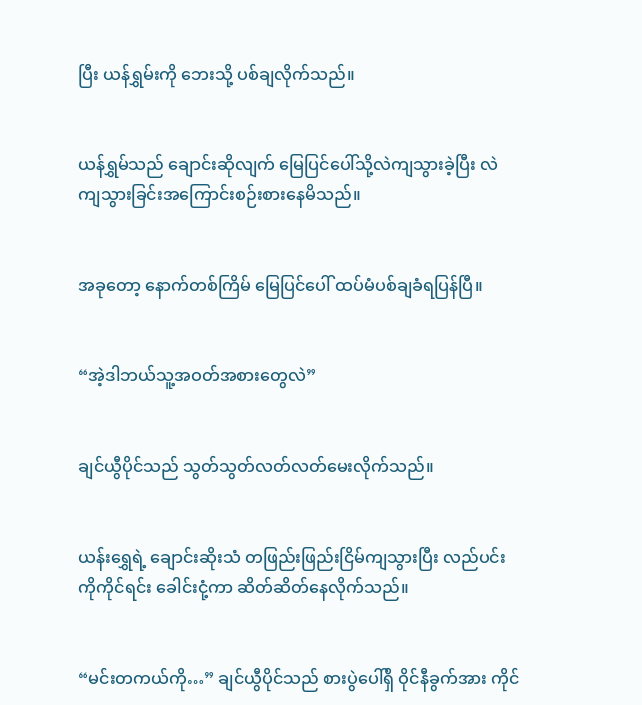ပြီး ယန်ရွှမ်းကို ဘေးသို့ ပစ်ချလိုက်သည်။


ယန်ရွှမ်သည် ချောင်းဆိုလျက် မြေပြင်ပေါ်သို့လဲကျသွားခဲ့ပြီး လဲကျသွားခြင်းအကြောင်းစဉ်းစား‌နေမိသည်။


အခုတော့ နောက်တစ်ကြိမ် မြေပြင်ပေါ် ထပ်မံပစ်ချခံရပြန်ပြီ။


“အဲ့ဒါဘယ်သူ့အဝတ်အစားတွေလဲ”


ချင်ယွီပိုင်သည် သွတ်သွတ်လတ်လတ်မေးလိုက်သည်။


ယန်းရွှေရဲ့ ချောင်းဆိုးသံ တဖြည်းဖြည်းငြိမ်ကျသွားပြီး လည်ပင်းကိုကိုင်ရင်း ခေါင်းငုံ့ကာ ဆိတ်ဆိတ်နေလိုက်သည်။


“မင်းတကယ်ကို…” ချင်ယွီပိုင်သည် စားပွဲပေါ်ရှိ ဝိုင်နီခွက်အား ကိုင်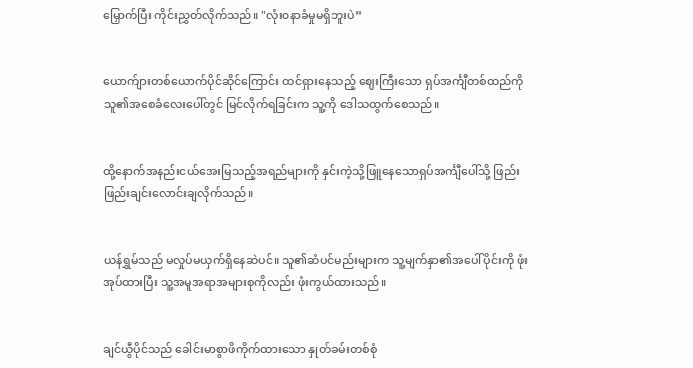မြှောက်ပြီး ကိုင်းညွှတ်လိုက်သည်။ "လုံး၀နာခံမှုမရှိဘူးပဲ”


ယောက်ျားတစ်ယောက်ပိုင်ဆိုင်ကြောင်း ထင်ရှားနေသည့် ဈေးကြီးသော ရှပ်အင်္ကျီတစ်ထည်ကို သူ၏အစေခံလေးပေါ်တွင် မြင်လိုက်ရခြင်းက သူ့ကို ဒေါသထွက်စေသည်။


ထို့နောက်အနည်းငယ်အေးမြသည့်အရည်များကို နှင်းကဲ့သို့ဖြူ‌နေသောရှပ်အင်္ကျီပေါ်သို့ ဖြည်းဖြည်းချင်းလောင်းချလိုက်သည်။


ယန်ရွှမ်သည် မလှုပ်မယှက်ရှိနေဆဲပင်။ သူ၏ဆံပင်မည်းများက သူ့မျက်နှာ၏အပေါ်ပိုင်းကို ဖုံးအုပ်ထားပြီး သူ့အမူအရာအများစုကိုလည်း ဖုံးကွယ်ထားသည်။


ချင်ယွီပိုင်သည် ခေါင်းမာစွာဖိကိုက်ထားသော နှုတ်ခမ်းတစ်စုံ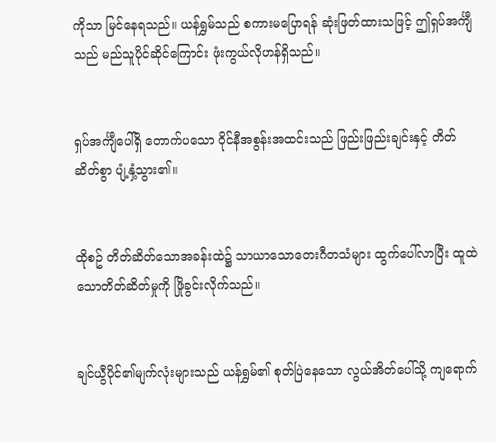ကိုသာ မြင်နေရသည်။ ယန်ရွှမ်သည် စကားမပြောရန် ဆုံးဖြတ်ထားသဖြင့် ဤရှပ်အင်္ကျီသည် မည်သူပိုင်ဆိုင်ကြောင်း ဖုံးကွယ်လိုဟန်ရှိသည်။


ရှပ်အင်္ကျီပေါ်ရှိ တောက်ပသော ဝိုင်နီအစွန်းအထင်းသည် ဖြည်းဖြည်းချင်းနှင့် တိတ်ဆိတ်စွာ ပျံ့နှံ့သွား၏။


ထိုစဥ် တိတ်ဆိတ်သောအခန်းထဲ၌ သာယာသောတေးဂီတသံများ ထွက်ပေါ်လာပြီး ထူထဲသောတိတ်ဆိတ်မှုကို ဖြိုခွင်းလိုက်သည်။


ချင်ယွီပိုင်၏မျက်လုံးများသည် ယန်ရွှမ်၏ စုတ်ပြဲနေသော လွယ်အိတ်ပေါ်သို့ ကျရောက်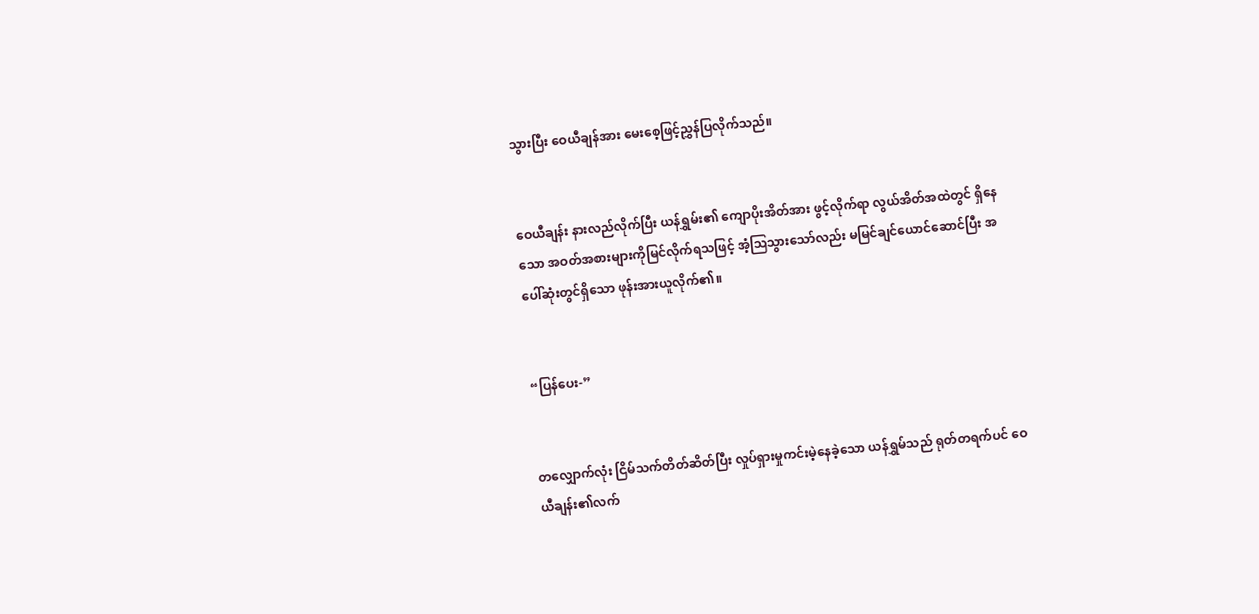သွားပြီး ဝေယီချန်အား မေးစေ့ဖြင့်ညွှန်ပြလိုက်သည်။


ဝေယီချန်း နားလည်လိုက်ပြီး ယန်ရွှမ်း၏ ကျောပိုးအိတ်အား ဖွင့်လိုက်ရာ လွယ်အိတ်အထဲတွင် ရှိနေသော အဝတ်အစားများကိုမြင်လိုက်ရသဖြင့် အံ့ဩသွားသော်လည်း မမြင်ချင်ယောင်ဆောင်ပြီး အပေါ်ဆုံးတွင်ရှိသော ဖုန်းအားယူလိုက်၏။


“ပြန်ပေး-”


တလျှောက်လုံး ငြိမ်သက်တိတ်ဆိတ်ပြီး လှုပ်ရှားမှုကင်းမဲ့နေခဲ့သော ယန်ရွှမ်သည် ရုတ်တရက်ပင် ဝေယီချန်း၏လက်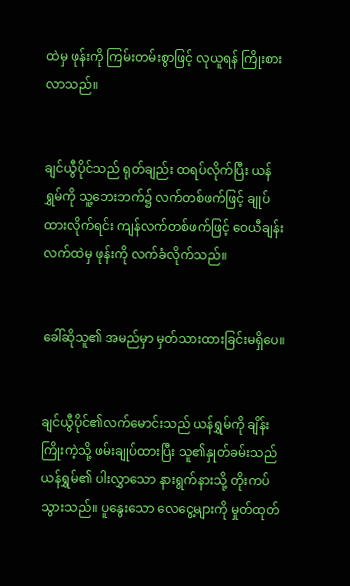ထဲမှ ဖုန်းကို ကြမ်းတမ်းစွာဖြင့် လုယူရန် ကြိုးစားလာသည်။


ချင်ယွီပိုင်သည် ရုတ်ချည်း ထရပ်လိုက်ပြီး ယန်ရွှမ်ကို သူ့ဘေးဘက်၌ လက်တစ်ဖက်ဖြင့် ချုပ်ထားလိုက်ရင်း ကျန်လက်တစ်ဖက်ဖြင့် ဝေယီချန်းလက်ထဲမှ ဖုန်းကို လက်ခံလိုက်သည်။


ခေါ်ဆိုသူ၏ အမည်မှာ မှတ်သားထားခြင်းမရှိပေ။


ချင်ယွီပိုင်၏လက်မောင်းသည် ယန်ရွှမ်ကို ချိန်းကြိုးကဲ့သို့ ဖမ်းချုပ်ထားပြီး သူ၏နှုတ်ခမ်းသည် ယန်ရွှမ်၏ ပါးလွှာသော နားရွက်နားသို့ တိုးကပ်သွားသည်။ ပူနွေးသော လေငွေ့များကို မှုတ်ထုတ်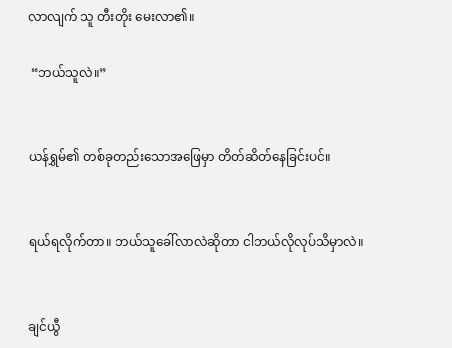လာလျက် သူ တီးတိုး မေးလာ၏။

 “ဘယ်သူလဲ။”


ယန်ရွှမ်၏ တစ်ခုတည်းသောအဖြေမှာ တိတ်ဆိတ်နေခြင်းပင်။


ရယ်ရလိုက်တာ။ ဘယ်သူခေါ်လာလဲဆိုတာ ငါဘယ်လိုလုပ်သိမှာလဲ။


ချင်ယွီ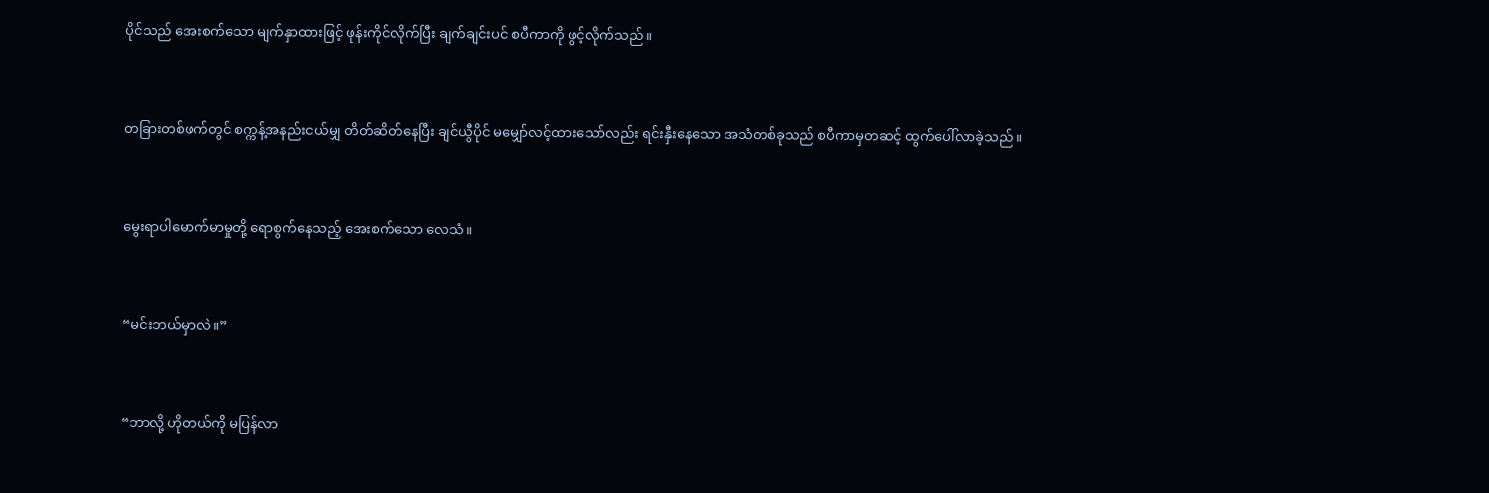ပိုင်သည် အေးစက်သော မျက်နှာထားဖြင့် ဖုန်းကိုင်လိုက်ပြီး ချက်ချင်းပင် စပီကာကို ဖွင့်လိုက်သည်။


တခြားတစ်ဖက်တွင် စက္ကန့်အနည်းငယ်မျှ တိတ်ဆိတ်နေပြီး ချင်ယွီပိုင် မမျှော်လင့်ထားသော်လည်း ရင်းနှီးနေသော အသံတစ်ခုသည် စပီကာမှတဆင့် ထွက်ပေါ်လာခဲ့သည်။


မွေးရာပါမောက်မာမှုတို့ ရောစွက်နေသည့် အေးစက်သော လေသံ။


“မင်းဘယ်မှာလဲ။”


“ဘာလို့ ဟိုတယ်ကို မပြန်လာ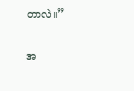တာလဲ။”


အ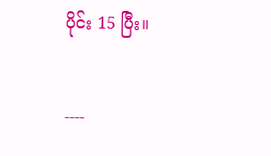ပိုင်း 15 ပြီး။


----